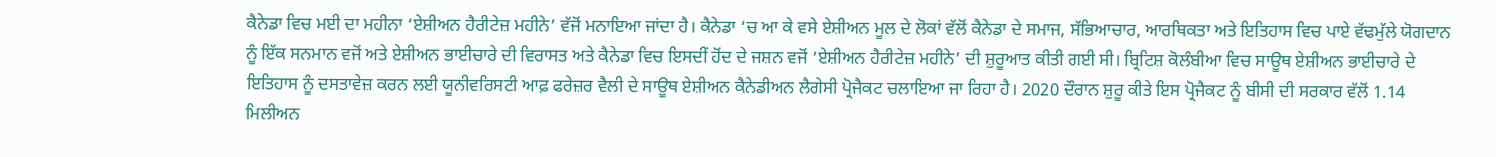ਕੈਨੇਡਾ ਵਿਚ ਮਈ ਦਾ ਮਹੀਨਾ ‘ਏਸ਼ੀਅਨ ਹੈਰੀਟੇਜ਼ ਮਹੀਨੇ’ ਵੱਜੋਂ ਮਨਾਇਆ ਜਾਂਦਾ ਹੈ। ਕੈਨੇਡਾ ‘ਚ ਆ ਕੇ ਵਸੇ ਏਸ਼ੀਅਨ ਮੂਲ ਦੇ ਲੋਕਾਂ ਵੱਲੋਂ ਕੈਨੇਡਾ ਦੇ ਸਮਾਜ, ਸੱਭਿਆਚਾਰ, ਆਰਥਿਕਤਾ ਅਤੇ ਇਤਿਹਾਸ ਵਿਚ ਪਾਏ ਵੱਢਮੁੱਲੇ ਯੋਗਦਾਨ ਨੂੰ ਇੱਕ ਸਨਮਾਨ ਵਜੋਂ ਅਤੇ ਏਸ਼ੀਅਨ ਭਾਈਚਾਰੇ ਦੀ ਵਿਰਾਸਤ ਅਤੇ ਕੈਨੇਡਾ ਵਿਚ ਇਸਦੀਂ ਹੋਂਦ ਦੇ ਜਸ਼ਨ ਵਜੋਂ ‘ਏਸ਼ੀਅਨ ਹੈਰੀਟੇਜ਼ ਮਹੀਨੇ’ ਦੀ ਸ਼ੁਰੂਆਤ ਕੀਤੀ ਗਈ ਸੀ। ਬ੍ਰਿਟਿਸ਼ ਕੋਲੰਬੀਆ ਵਿਚ ਸਾਊਥ ਏਸ਼ੀਅਨ ਭਾਈਚਾਰੇ ਦੇ ਇਤਿਹਾਸ ਨੂੰ ਦਸਤਾਵੇਜ਼ ਕਰਨ ਲਈ ਯੂਨੀਵਰਿਸਟੀ ਆਫ਼ ਫਰੇਜ਼ਰ ਵੈਲੀ ਦੇ ਸਾਊਥ ਏਸ਼ੀਅਨ ਕੈਨੇਡੀਅਨ ਲੈਗੇਸੀ ਪ੍ਰੋਜੈਕਟ ਚਲਾਇਆ ਜਾ ਰਿਹਾ ਹੈ। 2020 ਦੌਰਾਨ ਸ਼ੁਰੂ ਕੀਤੇ ਇਸ ਪ੍ਰੋਜੈਕਟ ਨੂੰ ਬੀਸੀ ਦੀ ਸਰਕਾਰ ਵੱਲੋਂ 1.14 ਮਿਲੀਅਨ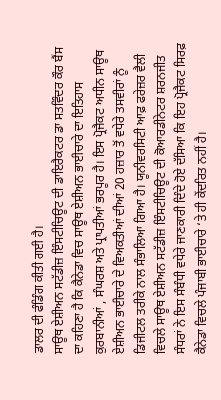ਡਾਲਰ ਦੀ ਫੰਡਿੰਗ ਕੀਤੀ ਗਈ ਹੈ।
ਸਾਊਥ ਏਸ਼ੀਅਨ ਸਟੱਡੀਜ਼ ਇੰਸਟੀਚਿਊਟ ਦੀ ਡਾਇਰੈਕਟਰ ਡਾ ਸਤਵਿੰਦਰ ਕੌਰ ਬੈਂਸ ਦਾ ਕਹਿਣਾ ਹੈ ਕਿ ਕੈਨੇਡਾ ਵਿਚ ਸਾਊਥ ਏਸ਼ੀਅਨ ਭਾਈਚਾਰੇ ਦਾ ਇਤਿਹਾਸ ਕੁਰਬਾਨੀਆਂ , ਸੰਘਰਸ਼ ਅਤੇ ਪ੍ਰਾਪਤੀਆਂ ਭਰਪੂਰ ਹੈ। ਇਸ ਪ੍ਰੋਜੈਕਟ ਅਧੀਨ ਸਾਊਥ ਏਸ਼ੀਅਨ ਭਾਈਚਾਰੇ ਦੇ ਵਿਅਕਤੀਆਂ ਦੀਆਂ 20 ਹਜ਼ਾਰ ਤੋਂ ਵਧੇਰੇ ਤਸਵੀਰਾਂ ਨੂੰ ਡਿਜੀਟਲ ਤਰੀਕੇ ਨਾਲ ਸੰਭਾਲਿਆ ਗਿਆ ਹੈ। ਯੂਨੀਵਰਸਿਟੀ ਆਫ਼ ਫਰੇਜ਼ਰ ਵੈਲੀ ਵਿਚਲੇ ਸਾਊਥ ਏਸ਼ੀਅਨ ਸਟੱਡੀਜ਼ ਇੰਸਟੀਚਿਊਟ ਦੀ ਕੋਆਰਡੀਨੇਟਰ ਸ਼ਰਨਜੀਤ ਸੰਧਰਾਂ ਨੇ ਇਸ ਸੰਬੰਧੀ ਵਧੇਰੇ ਜਾਣਕਾਰੀ ਦਿੰਦੇ ਹੋਏ ਦੱਸਿਆ ਕਿ ਇਹ ਪ੍ਰੋਜੈਕਟ ਸਿਰਫ਼ ਕੈਨੇਡਾ ਵਿਚਲੇ ਪੰਜਾਬੀ ਭਾਈਚਾਰੇ ‘ਤੇ ਹੀ ਕੇਂਦਰਿਤ ਨਹੀਂ ਹੈ।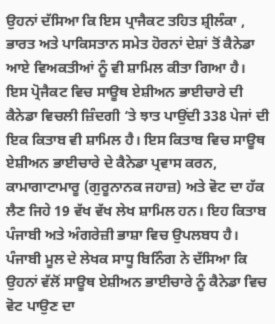ਉਹਨਾਂ ਦੱਸਿਆ ਕਿ ਇਸ ਪ੍ਰਾਜੈਕਟ ਤਹਿਤ ਸ਼੍ਰੀਲੰਕਾ , ਭਾਰਤ ਅਤੇ ਪਾਕਿਸਤਾਨ ਸਮੇਤ ਹੋਰਨਾਂ ਦੇਸ਼ਾਂ ਤੋਂ ਕੈਨੇਡਾ ਆਏ ਵਿਅਕਤੀਆਂ ਨੂੰ ਵੀ ਸ਼ਾਮਿਲ ਕੀਤਾ ਗਿਆ ਹੈ।
ਇਸ ਪ੍ਰੋਜੈਕਟ ਵਿਚ ਸਾਊਥ ਏਸ਼ੀਅਨ ਭਾਈਚਾਰੇ ਦੀ ਕੈਨੇਡਾ ਵਿਚਲੀ ਜ਼ਿੰਦਗੀ ‘ਤੇ ਝਾਤ ਪਾਉਂਦੀ 338 ਪੇਜਾਂ ਦੀ ਇਕ ਕਿਤਾਬ ਵੀ ਸ਼ਾਮਿਲ ਹੈ। ਇਸ ਕਿਤਾਬ ਵਿਚ ਸਾਊਥ ਏਸ਼ੀਅਨ ਭਾਈਚਾਰੇ ਦੇ ਕੈਨੇਡਾ ਪ੍ਰਵਾਸ ਕਰਨ, ਕਾਮਾਗਾਟਾਮਾਰੂ (ਗੁਰੂਨਾਨਕ ਜਹਾਜ਼) ਅਤੇ ਵੋਟ ਦਾ ਹੱਕ ਲੈਣ ਜਿਹੇ 19 ਵੱਖ ਵੱਖ ਲੇਖ ਸ਼ਾਮਿਲ ਹਨ। ਇਹ ਕਿਤਾਬ ਪੰਜਾਬੀ ਅਤੇ ਅੰਗਰੇਜ਼ੀ ਭਾਸ਼ਾ ਵਿਚ ਉਪਲਬਧ ਹੈ। ਪੰਜਾਬੀ ਮੂਲ ਦੇ ਲੇਖਕ ਸਾਧੂ ਬਿਨਿੰਗ ਨੇ ਦੱਸਿਆ ਕਿ ਉਹਨਾਂ ਵੱਲੋਂ ਸਾਊਥ ਏਸ਼ੀਅਨ ਭਾਈਚਾਰੇ ਨੂੰ ਕੈਨੇਡਾ ਵਿਚ ਵੋਟ ਪਾਉਣ ਦਾ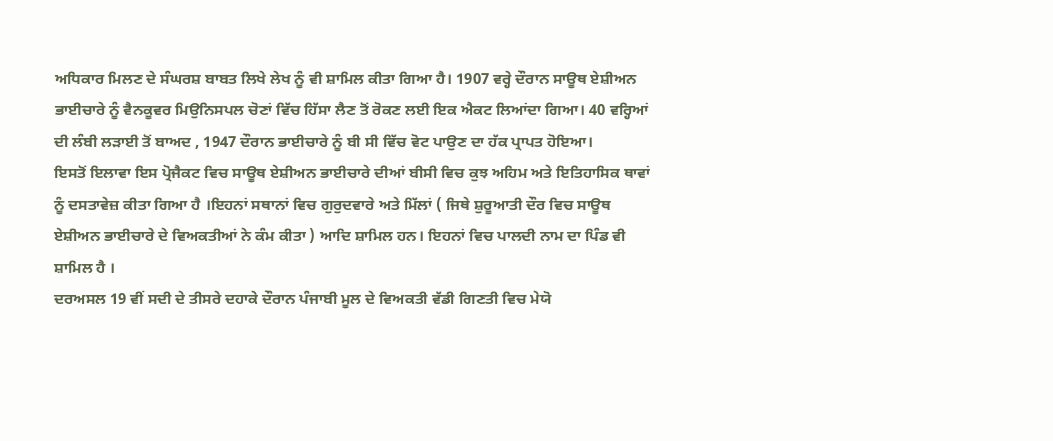ਅਧਿਕਾਰ ਮਿਲਣ ਦੇ ਸੰਘਰਸ਼ ਬਾਬਤ ਲਿਖੇ ਲੇਖ ਨੂੰ ਵੀ ਸ਼ਾਮਿਲ ਕੀਤਾ ਗਿਆ ਹੈ। 1907 ਵਰ੍ਹੇ ਦੌਰਾਨ ਸਾਊਥ ਏਸ਼ੀਅਨ ਭਾਈਚਾਰੇ ਨੂੰ ਵੈਨਕੂਵਰ ਮਿਉਨਿਸਪਲ ਚੋਣਾਂ ਵਿੱਚ ਹਿੱਸਾ ਲੈਣ ਤੋਂ ਰੋਕਣ ਲਈ ਇਕ ਐਕਟ ਲਿਆਂਦਾ ਗਿਆ। 40 ਵਰ੍ਹਿਆਂ ਦੀ ਲੰਬੀ ਲੜਾਈ ਤੋਂ ਬਾਅਦ , 1947 ਦੌਰਾਨ ਭਾਈਚਾਰੇ ਨੂੰ ਬੀ ਸੀ ਵਿੱਚ ਵੋਟ ਪਾਉਣ ਦਾ ਹੱਕ ਪ੍ਰਾਪਤ ਹੋਇਆ।
ਇਸਤੋਂ ਇਲਾਵਾ ਇਸ ਪ੍ਰੋਜੈਕਟ ਵਿਚ ਸਾਊਥ ਏਸ਼ੀਅਨ ਭਾਈਚਾਰੇ ਦੀਆਂ ਬੀਸੀ ਵਿਚ ਕੁਝ ਅਹਿਮ ਅਤੇ ਇਤਿਹਾਸਿਕ ਥਾਵਾਂ ਨੂੰ ਦਸਤਾਵੇਜ਼ ਕੀਤਾ ਗਿਆ ਹੈ ।ਇਹਨਾਂ ਸਥਾਨਾਂ ਵਿਚ ਗੁਰੁਦਵਾਰੇ ਅਤੇ ਮਿੱਲਾਂ ( ਜਿਥੇ ਸ਼ੁਰੂਆਤੀ ਦੌਰ ਵਿਚ ਸਾਊਥ ਏਸ਼ੀਅਨ ਭਾਈਚਾਰੇ ਦੇ ਵਿਅਕਤੀਆਂ ਨੇ ਕੰਮ ਕੀਤਾ ) ਆਦਿ ਸ਼ਾਮਿਲ ਹਨ। ਇਹਨਾਂ ਵਿਚ ਪਾਲਦੀ ਨਾਮ ਦਾ ਪਿੰਡ ਵੀ ਸ਼ਾਮਿਲ ਹੈ ।
ਦਰਅਸਲ 19 ਵੀਂ ਸਦੀ ਦੇ ਤੀਸਰੇ ਦਹਾਕੇ ਦੌਰਾਨ ਪੰਜਾਬੀ ਮੂਲ ਦੇ ਵਿਅਕਤੀ ਵੱਡੀ ਗਿਣਤੀ ਵਿਚ ਮੇਯੋ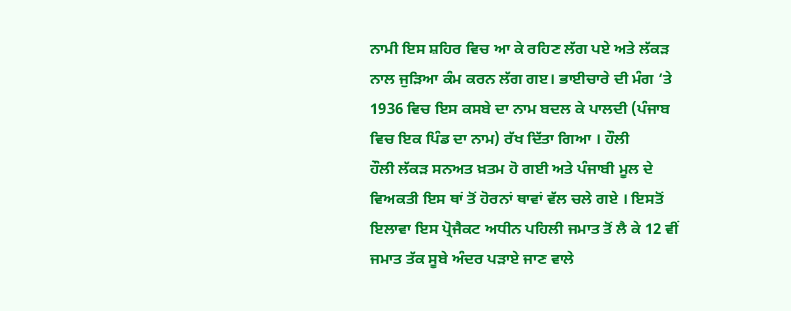ਨਾਮੀ ਇਸ ਸ਼ਹਿਰ ਵਿਚ ਆ ਕੇ ਰਹਿਣ ਲੱਗ ਪਏ ਅਤੇ ਲੱਕੜ ਨਾਲ ਜੁੜਿਆ ਕੰਮ ਕਰਨ ਲੱਗ ਗੲ। ਭਾਈਚਾਰੇ ਦੀ ਮੰਗ ‘ਤੇ 1936 ਵਿਚ ਇਸ ਕਸਬੇ ਦਾ ਨਾਮ ਬਦਲ ਕੇ ਪਾਲਦੀ (ਪੰਜਾਬ ਵਿਚ ਇਕ ਪਿੰਡ ਦਾ ਨਾਮ) ਰੱਖ ਦਿੱਤਾ ਗਿਆ । ਹੌਲੀ
ਹੌਲੀ ਲੱਕੜ ਸਨਅਤ ਖ਼ਤਮ ਹੋ ਗਈ ਅਤੇ ਪੰਜਾਬੀ ਮੂਲ ਦੇ ਵਿਅਕਤੀ ਇਸ ਥਾਂ ਤੋਂ ਹੋਰਨਾਂ ਥਾਵਾਂ ਵੱਲ ਚਲੇ ਗਏ । ਇਸਤੋਂ ਇਲਾਵਾ ਇਸ ਪ੍ਰੋਜੈਕਟ ਅਧੀਨ ਪਹਿਲੀ ਜਮਾਤ ਤੋਂ ਲੈ ਕੇ 12 ਵੀਂ ਜਮਾਤ ਤੱਕ ਸੂਬੇ ਅੰਦਰ ਪੜਾਏ ਜਾਣ ਵਾਲੇ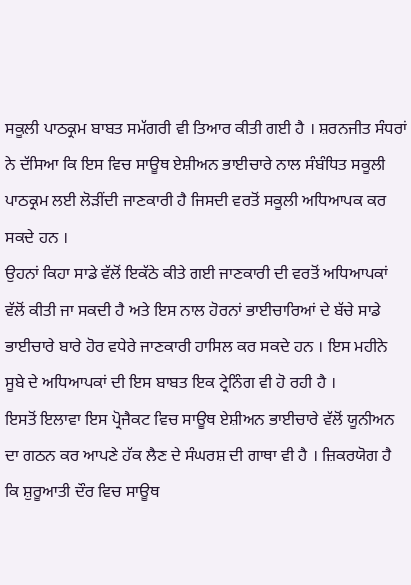ਸਕੂਲੀ ਪਾਠਕ੍ਰਮ ਬਾਬਤ ਸਮੱਗਰੀ ਵੀ ਤਿਆਰ ਕੀਤੀ ਗਈ ਹੈ । ਸ਼ਰਨਜੀਤ ਸੰਧਰਾਂ ਨੇ ਦੱਸਿਆ ਕਿ ਇਸ ਵਿਚ ਸਾਊਥ ਏਸ਼ੀਅਨ ਭਾਈਚਾਰੇ ਨਾਲ ਸੰਬੰਧਿਤ ਸਕੂਲੀ ਪਾਠਕ੍ਰਮ ਲਈ ਲੋੜੀਂਦੀ ਜਾਣਕਾਰੀ ਹੈ ਜਿਸਦੀ ਵਰਤੋਂ ਸਕੂਲੀ ਅਧਿਆਪਕ ਕਰ ਸਕਦੇ ਹਨ ।
ਉਹਨਾਂ ਕਿਹਾ ਸਾਡੇ ਵੱਲੋਂ ਇਕੱਠੇ ਕੀਤੇ ਗਈ ਜਾਣਕਾਰੀ ਦੀ ਵਰਤੋਂ ਅਧਿਆਪਕਾਂ ਵੱਲੋਂ ਕੀਤੀ ਜਾ ਸਕਦੀ ਹੈ ਅਤੇ ਇਸ ਨਾਲ ਹੋਰਨਾਂ ਭਾਈਚਾਰਿਆਂ ਦੇ ਬੱਚੇ ਸਾਡੇ ਭਾਈਚਾਰੇ ਬਾਰੇ ਹੋਰ ਵਧੇਰੇ ਜਾਣਕਾਰੀ ਹਾਸਿਲ ਕਰ ਸਕਦੇ ਹਨ । ਇਸ ਮਹੀਨੇ ਸੂਬੇ ਦੇ ਅਧਿਆਪਕਾਂ ਦੀ ਇਸ ਬਾਬਤ ਇਕ ਟ੍ਰੇਨਿੰਗ ਵੀ ਹੋ ਰਹੀ ਹੈ ।
ਇਸਤੋਂ ਇਲਾਵਾ ਇਸ ਪ੍ਰੋਜੈਕਟ ਵਿਚ ਸਾਊਥ ਏਸ਼ੀਅਨ ਭਾਈਚਾਰੇ ਵੱਲੋਂ ਯੂਨੀਅਨ ਦਾ ਗਠਨ ਕਰ ਆਪਣੇ ਹੱਕ ਲੈਣ ਦੇ ਸੰਘਰਸ਼ ਦੀ ਗਾਥਾ ਵੀ ਹੈ । ਜ਼ਿਕਰਯੋਗ ਹੈ ਕਿ ਸ਼ੁਰੂਆਤੀ ਦੌਰ ਵਿਚ ਸਾਊਥ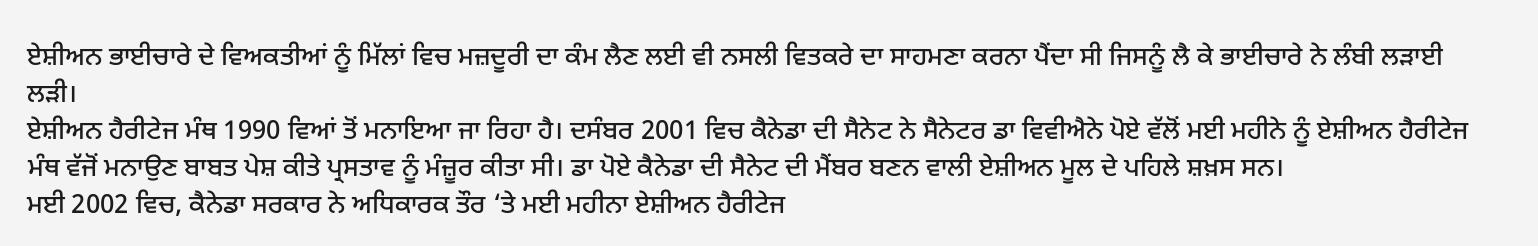ਏਸ਼ੀਅਨ ਭਾਈਚਾਰੇ ਦੇ ਵਿਅਕਤੀਆਂ ਨੂੰ ਮਿੱਲਾਂ ਵਿਚ ਮਜ਼ਦੂਰੀ ਦਾ ਕੰਮ ਲੈਣ ਲਈ ਵੀ ਨਸਲੀ ਵਿਤਕਰੇ ਦਾ ਸਾਹਮਣਾ ਕਰਨਾ ਪੈਂਦਾ ਸੀ ਜਿਸਨੂੰ ਲੈ ਕੇ ਭਾਈਚਾਰੇ ਨੇ ਲੰਬੀ ਲੜਾਈ ਲੜੀ।
ਏਸ਼ੀਅਨ ਹੈਰੀਟੇਜ ਮੰਥ 1990 ਵਿਆਂ ਤੋਂ ਮਨਾਇਆ ਜਾ ਰਿਹਾ ਹੈ। ਦਸੰਬਰ 2001 ਵਿਚ ਕੈਨੇਡਾ ਦੀ ਸੈਨੇਟ ਨੇ ਸੈਨੇਟਰ ਡਾ ਵਿਵੀਐਨੇ ਪੋਏ ਵੱਲੋਂ ਮਈ ਮਹੀਨੇ ਨੂੰ ਏਸ਼ੀਅਨ ਹੈਰੀਟੇਜ ਮੰਥ ਵੱਜੋਂ ਮਨਾਉਣ ਬਾਬਤ ਪੇਸ਼ ਕੀਤੇ ਪ੍ਰਸਤਾਵ ਨੂੰ ਮੰਜ਼ੂਰ ਕੀਤਾ ਸੀ। ਡਾ ਪੋਏ ਕੈਨੇਡਾ ਦੀ ਸੈਨੇਟ ਦੀ ਮੈਂਬਰ ਬਣਨ ਵਾਲੀ ਏਸ਼ੀਅਨ ਮੂਲ ਦੇ ਪਹਿਲੇ ਸ਼ਖ਼ਸ ਸਨ।
ਮਈ 2002 ਵਿਚ, ਕੈਨੇਡਾ ਸਰਕਾਰ ਨੇ ਅਧਿਕਾਰਕ ਤੌਰ ‘ਤੇ ਮਈ ਮਹੀਨਾ ਏਸ਼ੀਅਨ ਹੈਰੀਟੇਜ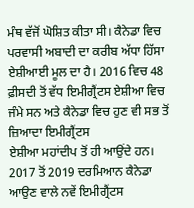ਮੰਥ ਵੱਜੋਂ ਘੋਸ਼ਿਤ ਕੀਤਾ ਸੀ। ਕੈਨੇਡਾ ਵਿਚ ਪਰਵਾਸੀ ਅਬਾਦੀ ਦਾ ਕਰੀਬ ਅੱਧਾ ਹਿੱਸਾ ਏਸ਼ੀਆਈ ਮੂਲ ਦਾ ਹੈ। 2016 ਵਿਚ 48 ਫ਼ੀਸਦੀ ਤੋਂ ਵੱਧ ਇਮੀਗ੍ਰੈਂਟਸ ਏਸ਼ੀਆ ਵਿਚ ਜੰਮੇ ਸਨ ਅਤੇ ਕੈਨੇਡਾ ਵਿਚ ਹੁਣ ਵੀ ਸਭ ਤੋਂ ਜ਼ਿਆਦਾ ਇਮੀਗ੍ਰੈਂਟਸ
ਏਸ਼ੀਆ ਮਹਾਂਦੀਪ ਤੋਂ ਹੀ ਆਉਂਦੇ ਹਨ। 2017 ਤੋਂ 2019 ਦਰਮਿਆਨ ਕੈਨੇਡਾ ਆਉਣ ਵਾਲੇ ਨਵੇਂ ਇਮੀਗ੍ਰੈਂਟਸ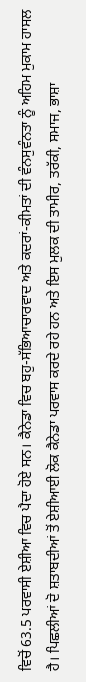ਵਿਚੋਂ 63.5 ਪਰਵਾਸੀ ਏਸ਼ੀਆ ਵਿਚ ਪੈਦਾ ਹੋਏ ਸਨ। ਕੈਨੇਡਾ ਵਿਚ ਬਹੁ-ਸੱਭਿਆਚਾਰਵਾਦ ਅਤੇ ਕਦਰਾਂ-ਕੀਮਤਾਂ ਦੀ ਵੰਨਸੁਵੰਨਤਾ ਨੂੰ ਅਹਿਮ ਮੁਕਾਮ ਹਾਸਲ ਹੈ। ਪਿਛਲੀਆਂ ਦੋ ਸ਼ਤਾਬਦੀਆਂ ਤੋਂ ਏਸ਼ੀਆਈ ਲੋਕ ਕੈਨੇਡਾ ਪਰਵਾਸ ਕਰਦੇ ਰਹੇ ਹਨ ਅਤੇ ਇਸ ਮੁਲਕ ਦੀ ਤਾਮੀਰ, ਤਰੱਕੀ, ਸਮਾਜ, ਭਾਸ਼ਾ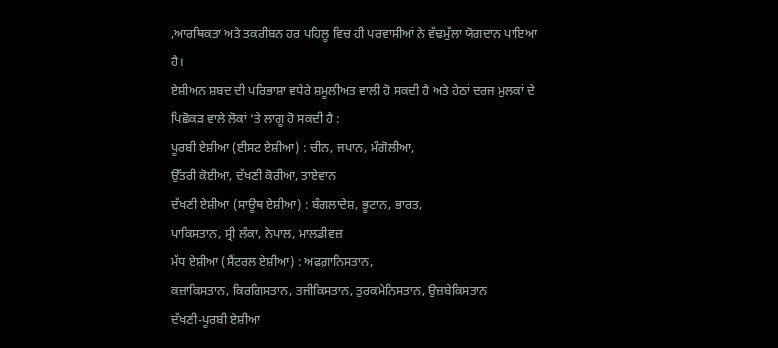,ਆਰਥਿਕਤਾ ਅਤੇ ਤਕਰੀਬਨ ਹਰ ਪਹਿਲੂ ਵਿਚ ਹੀ ਪਰਵਾਸੀਆਂ ਨੇ ਵੱਢਮੁੱਲਾ ਯੋਗਦਾਨ ਪਾਇਆ ਹੈ।
ਏਸ਼ੀਅਨ ਸ਼ਬਦ ਦੀ ਪਰਿਭਾਸ਼ਾ ਵਧੇਰੇ ਸ਼ਮੂਲੀਅਤ ਵਾਲੀ ਹੋ ਸਕਦੀ ਹੈ ਅਤੇ ਹੇਠਾਂ ਦਰਜ ਮੁਲਕਾਂ ਦੇ ਪਿਛੋਕੜ ਵਾਲੇ ਲੋਕਾਂ ‘ਤੇ ਲਾਗੂ ਹੋ ਸਕਦੀ ਹੈ :
ਪੂਰਬੀ ਏਸ਼ੀਆ (ਈਸਟ ਏਸ਼ੀਆ) : ਚੀਨ, ਜਪਾਨ, ਮੰਗੋਲੀਆ,
ਉੱਤਰੀ ਕੋਈਆ, ਦੱਖਣੀ ਕੋਰੀਆ, ਤਾਏਵਾਨ
ਦੱਖਣੀ ਏਸ਼ੀਆ (ਸਾਊਥ ਏਸ਼ੀਆ) : ਬੰਗਲਾਦੇਸ਼, ਭੂਟਾਨ, ਭਾਰਤ,
ਪਾਕਿਸਤਾਨ, ਸ੍ਰੀ ਲੰਕਾ, ਨੇਪਾਲ, ਮਾਲਡੀਵਜ਼
ਮੱਧ ਏਸ਼ੀਆ (ਸੈਂਟਰਲ ਏਸ਼ੀਆ) : ਅਫਗ਼ਾਨਿਸਤਾਨ,
ਕਜ਼ਾਕਿਸਤਾਨ, ਕਿਰਗਿਸਤਾਨ, ਤਜੀਕਿਸਤਾਨ, ਤੁਰਕਮੇਨਿਸਤਾਨ, ਉਜ਼ਬੇਕਿਸਤਾਨ
ਦੱਖਣੀ-ਪੂਰਬੀ ਏਸ਼ੀਆ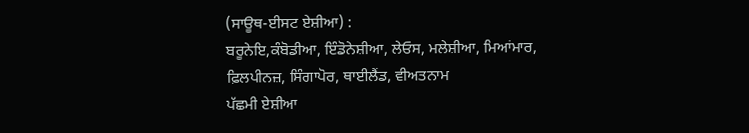(ਸਾਊਥ-ਈਸਟ ਏਸ਼ੀਆ) :
ਬਰੂਨੇਇ,ਕੰਬੋਡੀਆ, ਇੰਡੋਨੇਸ਼ੀਆ, ਲੇਓਸ, ਮਲੇਸ਼ੀਆ, ਮਿਆਂਮਾਰ,
ਫ਼ਿਲਪੀਨਜ਼, ਸਿੰਗਾਪੋਰ, ਥਾਈਲੈਂਡ, ਵੀਅਤਨਾਮ
ਪੱਛਮੀ ਏਸ਼ੀਆ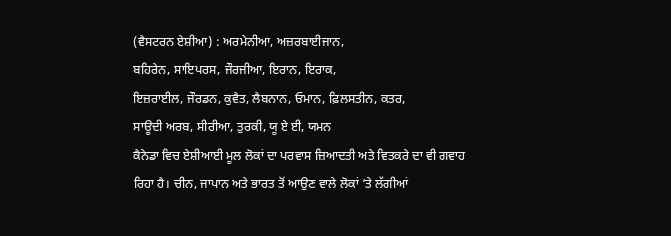(ਵੈਸਟਰਨ ਏਸ਼ੀਆ) : ਅਰਮੇਨੀਆ, ਅਜ਼ਰਬਾਈਜਾਨ,
ਬਹਿਰੇਨ, ਸਾਇਪਰਸ, ਜੌਰਜੀਆ, ਇਰਾਨ, ਇਰਾਕ,
ਇਜ਼ਰਾਈਲ, ਜੌਰਡਨ, ਕੁਵੈਤ, ਲੈਬਨਾਨ, ਓਮਾਨ, ਫ਼ਿਲਸਤੀਨ, ਕਤਰ,
ਸਾਊਦੀ ਅਰਬ, ਸੀਰੀਆ, ਤੁਰਕੀ, ਯੂ ਏ ਈ, ਯਮਨ
ਕੈਨੇਡਾ ਵਿਚ ਏਸ਼ੀਆਈ ਮੂਲ ਲੋਕਾਂ ਦਾ ਪਰਵਾਸ ਜ਼ਿਆਦਤੀ ਅਤੇ ਵਿਤਕਰੇ ਦਾ ਵੀ ਗਵਾਹ ਰਿਹਾ ਹੈ। ਚੀਨ, ਜਾਪਾਨ ਅਤੇ ਭਾਰਤ ਤੋਂ ਆਉਣ ਵਾਲੇ ਲੋਕਾਂ ‘ਤੇ ਲੱਗੀਆਂ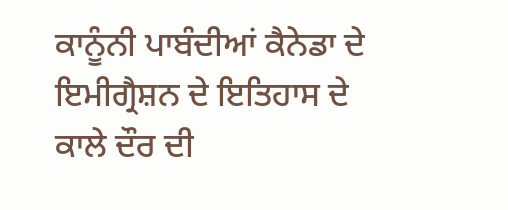ਕਾਨੂੰਨੀ ਪਾਬੰਦੀਆਂ ਕੈਨੇਡਾ ਦੇ ਇਮੀਗ੍ਰੈਸ਼ਨ ਦੇ ਇਤਿਹਾਸ ਦੇ ਕਾਲੇ ਦੌਰ ਦੀ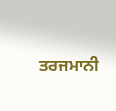ਤਰਜਮਾਨੀ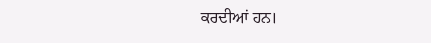ਕਰਦੀਆਂ ਹਨ।